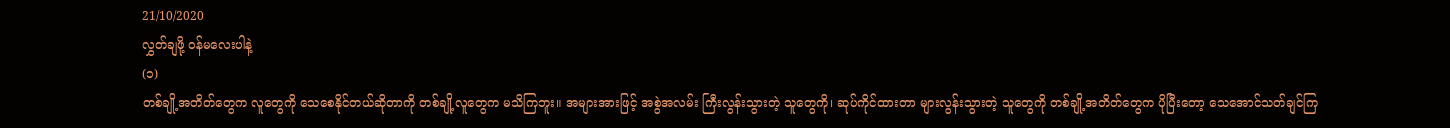21/10/2020
လွှတ်ချဖို့ ဝန်မလေးပါနဲ့
(၁)
တစ်ချို့အတိတ်တွေက လူတွေကို သေစေနိုင်တယ်ဆိုတာကို တစ်ချို့လူတွေက မသိကြဘူး။ အများအားဖြင့် အစွဲအလမ်း ကြီးလွန်းသွားတဲ့ သူတွေကို၊ ဆုပ်ကိုင်ထားတာ များလွန်းသွားတဲ့ သူတွေကို တစ်ချို့အတိတ်တွေက ပိုပြီးတော့ သေအောင်သတ်ချင်ကြ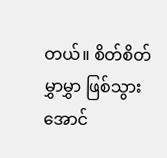တယ်။ စိတ်စိတ်မွှာမွှာ ဖြစ်သွားအောင်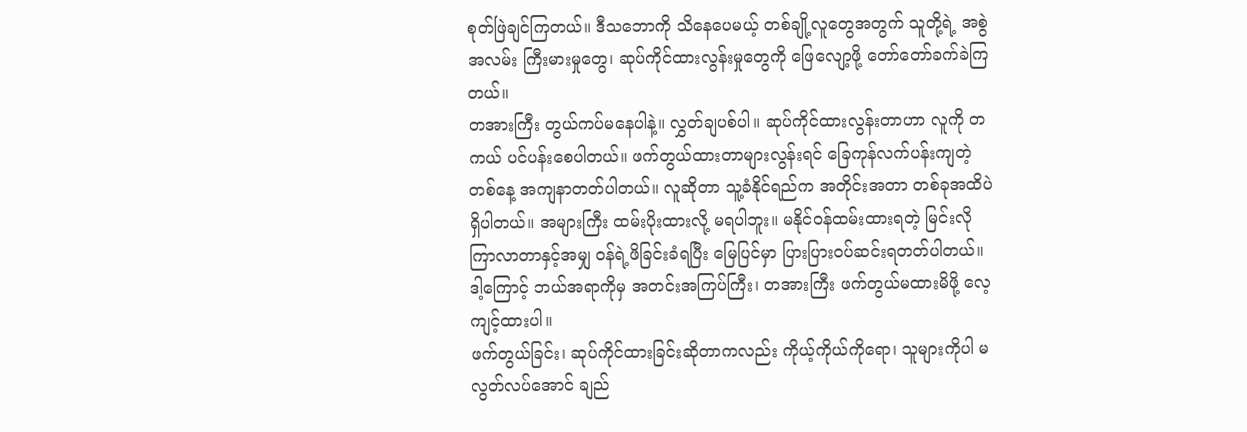စုတ်ဖြဲချင်ကြတယ်။ ဒီသဘောကို သိနေပေမယ့် တစ်ချို့လူတွေအတွက် သူတို့ရဲ့ အစွဲအလမ်း ကြီးမားမှုတွေ၊ ဆုပ်ကိုင်ထားလွန်းမှုတွေကို ဖြေလျော့ဖို့ တော်တော်ခက်ခဲကြတယ်။
တအားကြီး တွယ်ကပ်မနေပါနဲ့။ လွှတ်ချပစ်ပါ။ ဆုပ်ကိုင်ထားလွန်းတာဟာ လူကို တကယ် ပင်ပန်းစေပါတယ်။ ဖက်တွယ်ထားတာများလွန်းရင် ခြေကုန်လက်ပန်းကျတဲ့တစ်နေ့ အကျနာတတ်ပါတယ်။ လူဆိုတာ သူ့ခံနိုင်ရည်က အတိုင်းအတာ တစ်ခုအထိပဲ ရှိပါတယ်။ အများကြီး ထမ်းပိုးထားလို့ မရပါဘူး။ မနိုင်ဝန်ထမ်းထားရတဲ့ မြင်းလို ကြာလာတာနှင့်အမျှ ဝန်ရဲ့ဖိခြင်းခံရပြီး မြေပြင်မှာ ပြားပြားဝပ်ဆင်းရတတ်ပါတယ်။ ဒါ့ကြောင့် ဘယ်အရာကိုမှ အတင်းအကြပ်ကြီး၊ တအားကြီး ဖက်တွယ်မထားမိဖို့ လေ့ကျင့်ထားပါ။
ဖက်တွယ်ခြင်း၊ ဆုပ်ကိုင်ထားခြင်းဆိုတာကလည်း ကိုယ့်ကိုယ်ကိုရော၊ သူများကိုပါ မလွတ်လပ်အောင် ချည်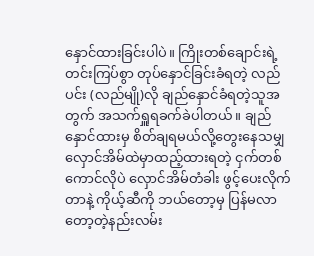နှောင်ထားခြင်းပါပဲ။ ကြိုးတစ်ချောင်းရဲ့ တင်းကြပ်စွာ တုပ်နှောင်ခြင်းခံရတဲ့ လည်ပင်း (လည်မျို)လို ချည်နှောင်ခံရတဲ့သူအတွက် အသက်ရှူရခက်ခဲပါတယ်။ ချည်နှောင်ထားမှ စိတ်ချရမယ်လို့တွေးနေသမျှ လှောင်အိမ်ထဲမှာထည့်ထားရတဲ့ ငှက်တစ်ကောင်လိုပဲ လှောင်အိမ်တံခါး ဖွင့်ပေးလိုက်တာနဲ့ ကိုယ့်ဆီကို ဘယ်တော့မှ ပြန်မလာတော့တဲ့နည်းလမ်း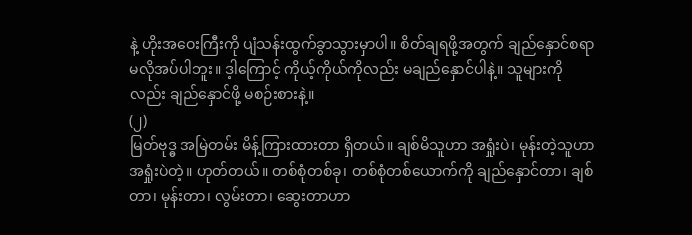နဲ့ ဟိုးအဝေးကြီးကို ပျံသန်းထွက်ခွာသွားမှာပါ။ စိတ်ချရဖို့အတွက် ချည်နှောင်စရာမလိုအပ်ပါဘူး။ ဒ့ါကြောင့် ကိုယ့်ကိုယ်ကိုလည်း မချည်နှောင်ပါနဲ့။ သူများကိုလည်း ချည်နှောင်ဖို့ မစဉ်းစားနဲ့။
(၂)
မြတ်ဗုဒ္ဓ အမြဲတမ်း မိန့်ကြားထားတာ ရှိတယ်။ ချစ်မိသူဟာ အရှုံးပဲ၊ မုန်းတဲ့သူဟာ အရှုံးပဲတဲ့။ ဟုတ်တယ်။ တစ်စုံတစ်ခု၊ တစ်စုံတစ်ယောက်ကို ချည်နှောင်တာ၊ ချစ်တာ၊ မုန်းတာ၊ လွမ်းတာ၊ ဆွေးတာဟာ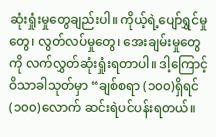ဆုံးရှုံးမှုတွေချည်းပါ။ ကိုယ့်ရဲ့ပျော်ရွှင်မှုတွေ၊ လွတ်လပ်မှုတွေ၊ အေးချမ်းမှုတွေကို လက်လွှတ်ဆုံးရှုံးရတာပါ။ ဒါ့ကြောင့် ဝိသာခါသုတ်မှာ “ချစ်စရာ (၁၀၀)ရှိရင် (၁၀၀)လောက် ဆင်းရဲပင်ပန်းရတယ်။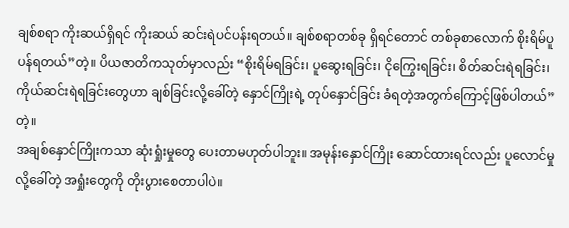ချစ်စရာ ကိုးဆယ်ရှိရင် ကိုးဆယ် ဆင်းရဲပင်ပန်းရတယ်။ ချစ်စရာတစ်ခု ရှိရင်တောင် တစ်ခုစာလောက် စိုးရိမ်ပူပန်ရတယ်”တဲ့။ ပိယဇာတိကသုတ်မှာလည်း “စိုးရိမ်ရခြင်း၊ ပူဆွေးရခြင်း၊ ငိုကြွေးရခြင်း၊ စိတ်ဆင်းရဲရခြင်း၊ ကိုယ်ဆင်းရဲရခြင်းတွေဟာ ချစ်ခြင်းလို့ခေါ်တဲ့ နှောင်ကြိုးရဲ့ တုပ်နှောင်ခြင်း ခံရတဲ့အတွက်ကြောင့်ဖြစ်ပါတယ်”တဲ့။
အချစ်နှောင်ကြိုးကသာ ဆုံးရှုံးမှုတွေ ပေးတာမဟုတ်ပါဘူး။ အမုန်းနှောင်ကြိုး ဆောင်ထားရင်လည်း ပူလောင်မှုလို့ခေါ်တဲ့ အရှုံးတွေကို တိုးပွားစေတာပါပဲ။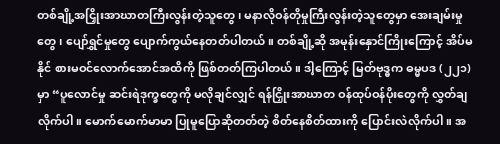တစ်ချို့အငြှိုးအာဃာတကြီးလွန်းတဲ့သူတွေ၊ မနာလိုဝန်တိုမှုကြီးလွန်းတဲ့သူတွေမှာ အေးချမ်းမှုတွေ၊ ပျော်ရွှင်မှုတွေ ပျောက်ကွယ်နေတတ်ပါတယ်။ တစ်ချို့ဆို အမုန်းနှောင်ကြိုးကြောင့် အိပ်မနိုင် စားမဝင်လောက်အောင်အထိကို ဖြစ်တတ်ကြပါတယ်။ ဒါ့ကြောင့် မြတ်ဗုဒ္ဓက ဓမ္မပဒ (၂၂၁)မှာ “ပူလောင်မှု ဆင်းရဲဒုက္ခတွေကို မလိုချင်လျှင် ရန်ငြှိုးအာဃာတ ဝန်ထုပ်ဝန်ပိုးတွေကို လွှတ်ချလိုက်ပါ။ မောက်မောက်မာမာ ပြုမူပြောဆိုတတ်တဲ့ စိတ်နေစိတ်ထားကို ပြောင်းလဲလိုက်ပါ။ အ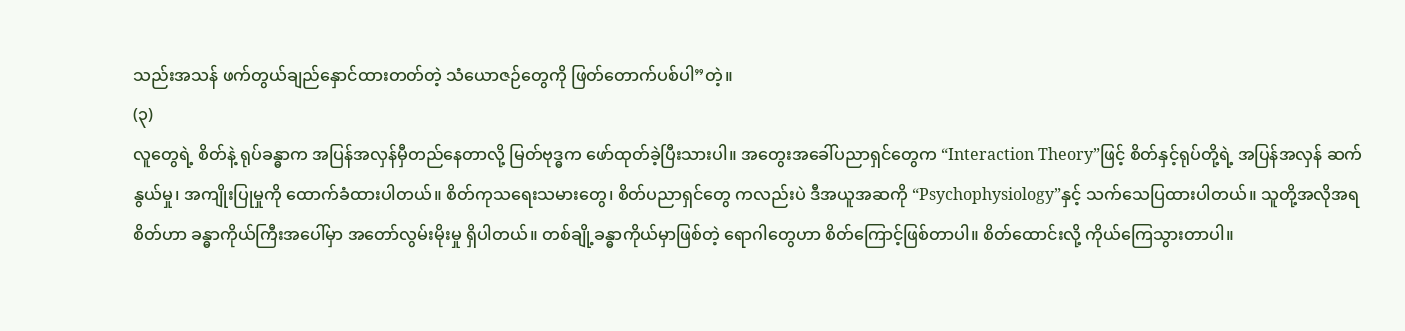သည်းအသန် ဖက်တွယ်ချည်နှောင်ထားတတ်တဲ့ သံယောဇဉ်တွေကို ဖြတ်တောက်ပစ်ပါ”တဲ့။
(၃)
လူတွေရဲ့ စိတ်နဲ့ ရုပ်ခန္ဓာက အပြန်အလှန်မှီတည်နေတာလို့ မြတ်ဗုဒ္ဓက ဖော်ထုတ်ခဲ့ပြီးသားပါ။ အတွေးအခေါ်ပညာရှင်တွေက “Interaction Theory”ဖြင့် စိတ်နှင့်ရုပ်တို့ရဲ့ အပြန်အလှန် ဆက်နွယ်မှု၊ အကျိုးပြုမှုကို ထောက်ခံထားပါတယ်။ စိတ်ကုသရေးသမားတွေ၊ စိတ်ပညာရှင်တွေ ကလည်းပဲ ဒီအယူအဆကို “Psychophysiology”နှင့် သက်သေပြထားပါတယ်။ သူတို့အလိုအရ စိတ်ဟာ ခန္ဓာကိုယ်ကြီးအပေါ်မှာ အတော်လွမ်းမိုးမှု ရှိပါတယ်။ တစ်ချို့ခန္ဓာကိုယ်မှာဖြစ်တဲ့ ရောဂါတွေဟာ စိတ်ကြောင့်ဖြစ်တာပါ။ စိတ်ထောင်းလို့ ကိုယ်ကြေသွားတာပါ။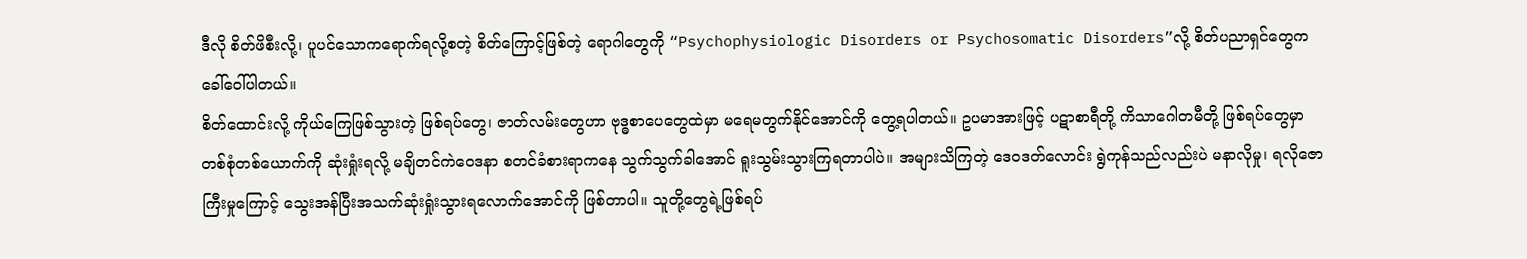ဒီလို စိတ်ဖိစီးလို့၊ ပူပင်သောကရောက်ရလို့စတဲ့ စိတ်ကြောင့်ဖြစ်တဲ့ ရောဂါတွေကို “Psychophysiologic Disorders or Psychosomatic Disorders”လို့ စိတ်ပညာရှင်တွေက ခေါ်ဝေါ်ပါတယ်။
စိတ်ထောင်းလို့ ကိုယ်ကြေဖြစ်သွားတဲ့ ဖြစ်ရပ်တွေ၊ ဇာတ်လမ်းတွေဟာ ဗုဒ္ဓစာပေတွေထဲမှာ မရေမတွက်နိုင်အောင်ကို တွေ့ရပါတယ်။ ဥပမာအားဖြင့် ပဋာစာရီတို့ ကိသာဂေါတမီတို့ ဖြစ်ရပ်တွေမှာ တစ်စုံတစ်ယောက်ကို ဆုံးရှုံးရလို့ မချိတင်ကဲဝေဒနာ စတင်ခံစားရာကနေ သွက်သွက်ခါအောင် ရူးသွမ်းသွားကြရတာပါပဲ။ အများသိကြတဲ့ ဒေဝဒတ်လောင်း ရွဲကုန်သည်လည်းပဲ မနာလိုမှု၊ ရလိုဇောကြီးမှုကြောင့် သွေးအန်ပြီးအသက်ဆုံးရှုံးသွားရလောက်အောင်ကို ဖြစ်တာပါ။ သူတို့တွေရဲ့ဖြစ်ရပ်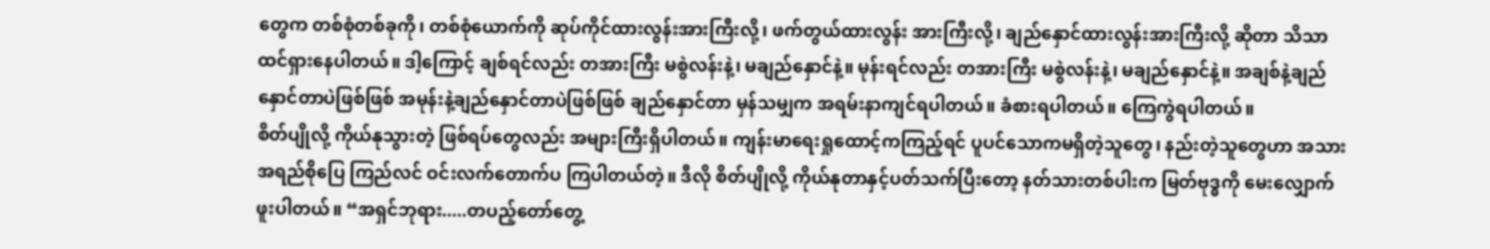တွေက တစ်စုံတစ်ခုကို၊ တစ်စုံယောက်ကို ဆုပ်ကိုင်ထားလွန်းအားကြီးလို့၊ ဖက်တွယ်ထားလွန်း အားကြီးလို့၊ ချည်နှောင်ထားလွန်းအားကြီးလို့ ဆိုတာ သိသာထင်ရှားနေပါတယ်။ ဒါ့ကြောင့် ချစ်ရင်လည်း တအားကြီး မစွဲလန်းနဲ့၊ မချည်နှောင်နဲ့။ မုန်းရင်လည်း တအားကြီး မစွဲလန်းနဲ့၊ မချည်နှောင်နဲ့။ အချစ်နဲ့ချည်နှောင်တာပဲဖြစ်ဖြစ် အမုန်းနဲ့ချည်နှောင်တာပဲဖြစ်ဖြစ် ချည်နှောင်တာ မှန်သမျှက အရမ်းနာကျင်ရပါတယ်။ ခံစားရပါတယ်။ ကြေကွဲရပါတယ်။
စိတ်ပျိုလို့ ကိုယ်နုသွားတဲ့ ဖြစ်ရပ်တွေလည်း အများကြီးရှိပါတယ်။ ကျန်းမာရေးရှုထောင့်ကကြည့်ရင် ပူပင်သောကမရှိတဲ့သူတွေ၊ နည်းတဲ့သူတွေဟာ အသားအရည်စိုပြေ ကြည်လင် ဝင်းလက်တောက်ပ ကြပါတယ်တဲ့။ ဒီလို စိတ်ပျိုလို့ ကိုယ်နုတာနှင့်ပတ်သက်ပြီးတော့ နတ်သားတစ်ပါးက မြတ်ဗုဒ္ဓကို မေးလျှောက်ဖူးပါတယ်။ “အရှင်ဘုရား.....တပည့်တော်တွေ့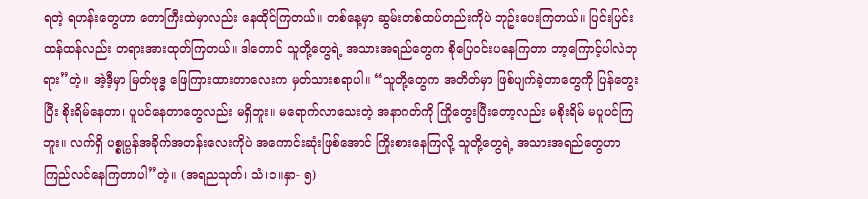ရတဲ့ ရဟန်းတွေဟာ တောကြီးထဲမှာလည်း နေထိုင်ကြတယ်။ တစ်နေ့မှာ ဆွမ်းတစ်ထပ်တည်းကိုပဲ ဘုဥ်းပေးကြတယ်။ ပြင်းပြင်းထန်ထန်လည်း တရားအားထုတ်ကြတယ်။ ဒါတောင် သူတို့တွေရဲ့ အသားအရည်တွေက စိုပြေဝင်းပနေကြတာ ဘာ့ကြောင့်ပါလဲဘုရား”တဲ့။ အဲ့ဒီ့မှာ မြတ်ဗုဒ္ဓ ဖြေကြားထားတာလေးက မှတ်သားစရာပါ။ “သူတို့တွေက အတိတ်မှာ ဖြစ်ပျက်ခဲ့တာတွေကို ပြန်တွေးပြီး စိုးရိမ်နေတာ၊ ပူပင်နေတာတွေလည်း မရှိဘူး။ မရောက်လာသေးတဲ့ အနာဂတ်ကို ကြိုတွေးပြီးတော့လည်း မစိုးရိမ် မပူပင်ကြဘူး။ လက်ရှိ ပစ္စုပ္ပန်အခိုက်အတန်းလေးကိုပဲ အကောင်းဆုံးဖြစ်အောင် ကြိုးစားနေကြလို့ သူတို့တွေရဲ့ အသားအရည်တွေဟာ ကြည်လင်နေကြတာပါ”တဲ့။ (အရညသုတ်၊ သံ၊၁။နှာ- ၅)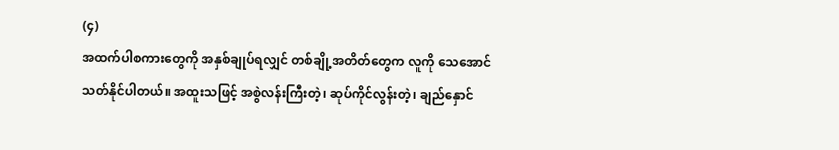(၄)
အထက်ပါစကားတွေကို အနှစ်ချုပ်ရလျှင် တစ်ချို့အတိတ်တွေက လူကို သေအောင်သတ်နိုင်ပါတယ်။ အထူးသဖြင့် အစွဲလန်းကြီးတဲ့၊ ဆုပ်ကိုင်လွန်းတဲ့၊ ချည်နှောင်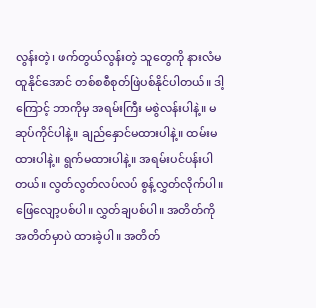လွန်းတဲ့၊ ဖက်တွယ်လွန်းတဲ့ သူတွေကို နားလံမထူနိုင်အောင် တစ်စစီစုတ်ဖြဲပစ်နိုင်ပါတယ်။ ဒါ့ကြောင့် ဘာကိုမှ အရမ်းကြီး မစွဲလန်းပါနဲ့။ မဆုပ်ကိုင်ပါနဲ့။ ချည်နှောင်မထားပါနဲ့။ ထမ်းမထားပါနဲ့။ ရွက်မထားပါနဲ့။ အရမ်းပင်ပန်းပါတယ်။ လွတ်လွတ်လပ်လပ် စွန့်လွှတ်လိုက်ပါ။ ဖြေလျော့ပစ်ပါ။ လွှတ်ချပစ်ပါ။ အတိတ်ကို အတိတ်မှာပဲ ထားခဲ့ပါ။ အတိတ်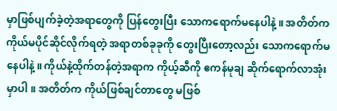မှာဖြစ်ပျက်ခဲ့တဲ့အရာတွေကို ပြန်တွေးပြီး သောကရောက်မနေပါနဲ့။ အတိတ်က ကိုယ်မပိုင်ဆိုင်လိုက်ရတဲ့ အရာတစ်ခုခုကို တွေးပြီးတော့လည်း သောကရောက်မနေပါနဲ့။ ကိုယ်နဲ့ထိုက်တန်တဲ့အရာက ကိုယ့်ဆီကို ဧကန်မုချ ဆိုက်ရောက်လာအုံးမှာပါ။ အတိတ်က ကိုယ်ဖြစ်ချင်တာတွေ မဖြစ်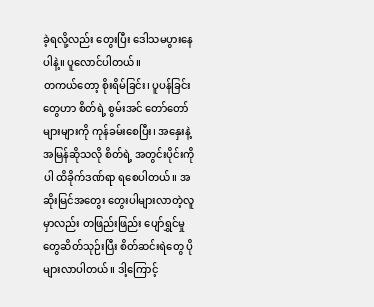ခဲ့ရလို့လည်း တွေးပြီး ဒေါသမပွားနေပါနဲ့။ ပူလောင်ပါတယ်။
တကယ်တော့ စိုးရိမ်ခြင်း၊ ပူပန်ခြင်းတွေဟာ စိတ်ရဲ့ စွမ်းအင် တော်တော်များများကို ကုန်ခမ်းစေပြီး၊ အနှေးနဲ့အမြန်ဆိုသလို စိတ်ရဲ့ အတွင်းပိုင်းကိုပါ ထိခိုက်ဒဏ်ရာ ရစေပါတယ်။ အဆိုးမြင်အတွေး တွေးပါများလာတဲ့လူမှာလည်း တဖြည်းဖြည်း ပျော်ရွှင်မှုတွေဆိတ်သုဉ်းပြီး စိတ်ဆင်းရဲတွေ ပိုများလာပါတယ်။ ဒါ့ကြောင့်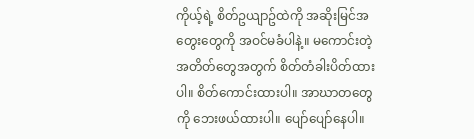ကိုယ့်ရဲ့ စိတ်ဥယျာဥ်ထဲကို အဆိုးမြင်အတွေးတွေကို အဝင်မခံပါနဲ့။ မကောင်းတဲ့ အတိတ်တွေအတွက် စိတ်တံခါးပိတ်ထားပါ။ စိတ်ကောင်းထားပါ။ အာဃာတတွေကို ဘေးဖယ်ထားပါ။ ပျော်ပျော်နေပါ။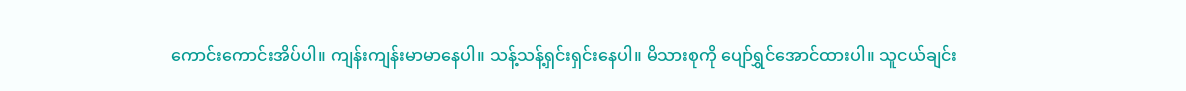ကောင်းကောင်းအိပ်ပါ။ ကျန်းကျန်းမာမာနေပါ။ သန့်သန့်ရှင်းရှင်းနေပါ။ မိသားစုကို ပျော်ရွှင်အောင်ထားပါ။ သူငယ်ချင်း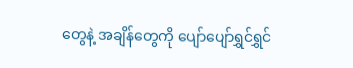တွေနဲ့ အချိန်တွေကို ပျော်ပျော်ရွှင်ရွှင်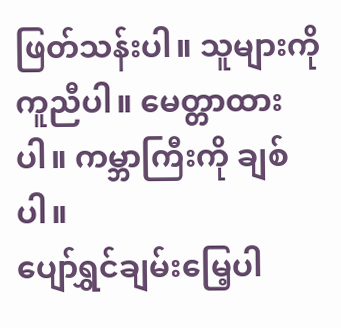ဖြတ်သန်းပါ။ သူများကို ကူညီပါ။ မေတ္တာထားပါ။ ကမ္ဘာကြီးကို ချစ်ပါ။
ပျော်ရွှင်ချမ်းမြေ့ပါ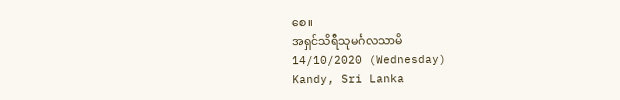စေ။
အရှင်သိရီသုမင်္ဂလသာမိ
14/10/2020 (Wednesday)
Kandy, Sri Lanka